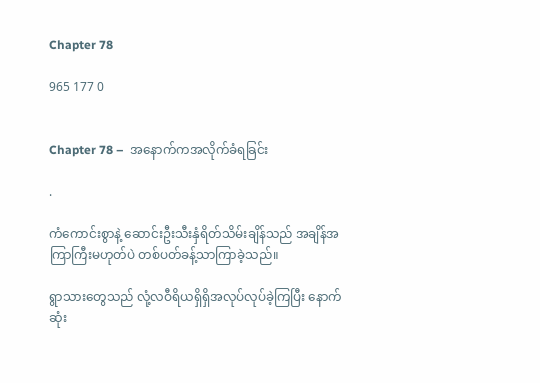Chapter 78

965 177 0


Chapter 78 –  အနောက်ကအလိုက်ခံရခြင်း

.

ကံကောင်းစွာနဲ့ ဆောင်းဦးသီးနှံရိတ်သိမ်းချိန်သည် အချိန်အကြာကြီးမဟုတ်ပဲ တစ်ပတ်ခန့်သာကြာခဲ့သည်။

ရွာသားတွေသည် လုံ့လဝီရိယရှိရှိအလုပ်လုပ်ခဲ့ကြပြီး နောက်ဆုံး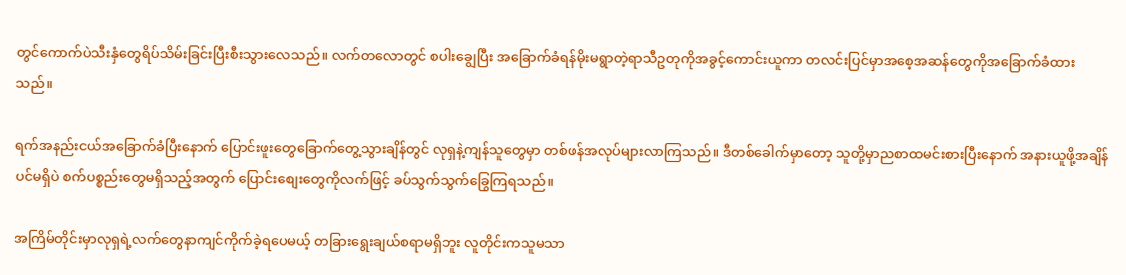တွင်ကောက်ပဲသီးနှံတွေရိပ်သိမ်းခြင်းပြီးစီးသွားလေသည်။ လက်တလောတွင် စပါးချွေပြီး အခြောက်ခံရန်မိုးမရွာတဲ့ရာသီဥတုကိုအခွင့်ကောင်းယူကာ တလင်းပြင်မှာအစေ့အဆန်တွေကိုအခြောက်ခံထားသည်။

ရက်အနည်းငယ်အခြောက်ခံပြီးနောက် ပြောင်းဖူးတွေခြောက်တွေ့သွားချိန်တွင် လုရှနဲ့ကျန်သူတွေမှာ တစ်ဖန်အလုပ်များလာကြသည်။ ဒီတစ်ခေါက်မှာတော့ သူတို့မှာညစာထမင်းစားပြီးနောက် အနားယူဖို့အချိန်ပင်မရှိပဲ စက်ပစ္စည်းတွေမရှိသည့်အတွက် ပြောင်းစျေးတွေကိုလက်ဖြင့် ခပ်သွက်သွက်ခြွေကြရသည်။

အကြိမ်တိုင်းမှာလုရှရဲ့လက်တွေနာကျင်ကိုက်ခဲ့ရပေမယ့် တခြားရွေးချယ်စရာမရှိဘူး လူတိုင်းကသူမသာ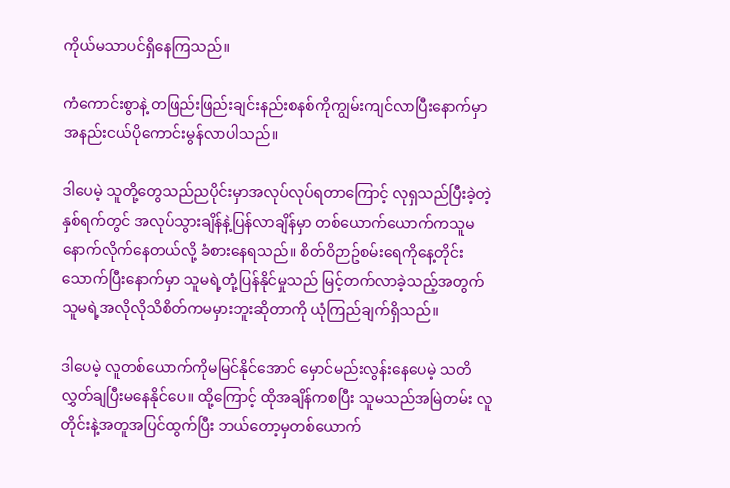ကိုယ်မသာပင်ရှိနေကြသည်။

ကံကောင်းစွာနဲ့ တဖြည်းဖြည်းချင်းနည်းစနစ်ကိုကျွမ်းကျင်လာပြီးနောက်မှာ အနည်းငယ်ပိုကောင်းမွန်လာပါသည်။

ဒါပေမဲ့ သူတို့တွေသည်ညပိုင်းမှာအလုပ်လုပ်ရတာကြောင့် လုရှသည်ပြီးခဲ့တဲ့နှစ်ရက်တွင် အလုပ်သွားချိန်နဲ့ပြန်လာချိန်မှာ တစ်ယောက်ယောက်ကသူမနောက်လိုက်နေတယ်လို့ ခံစားနေရသည်။ စိတ်ဝိဉာဥ်စမ်းရေကိုနေ့တိုင်းသောက်ပြီးနောက်မှာ သူမရဲ့တုံ့ပြန်နိုင်မှုသည် မြင့်တက်လာခဲ့သည့်အတွက် သူမရဲ့အလိုလိုသိစိတ်ကမမှားဘူးဆိုတာကို ယုံကြည်ချက်ရှိသည်။

ဒါပေမဲ့ လူတစ်ယောက်ကိုမမြင်နိုင်အောင် မှောင်မည်းလွန်းနေပေမဲ့ သတိလွှတ်ချပြီးမနေနိုင်ပေ။ ထို့ကြောင့် ထိုအချိန်ကစပြီး သူမသည်အမြဲတမ်း လူတိုင်းနဲ့အတူအပြင်ထွက်ပြီး ဘယ်တော့မှတစ်ယောက်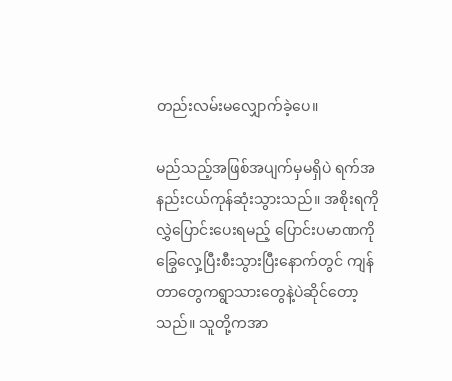တည်းလမ်းမလျှောက်ခဲ့ပေ။

မည်သည့်အဖြစ်အပျက်မှမရှိပဲ ရက်အနည်းငယ်ကုန်ဆုံးသွားသည်။ အစိုးရကိုလွှဲပြောင်းပေးရမည့် ပြောင်းပမာဏကိုခြွေလှေ့ပြီးစီးသွားပြီးနောက်တွင် ကျန်တာတွေကရွာသားတွေနဲ့ပဲဆိုင်တော့သည်။ သူတို့ကအာ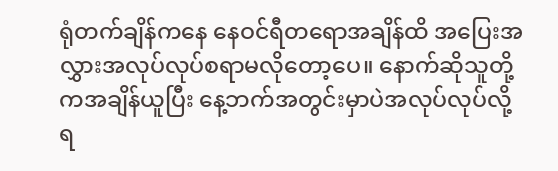ရုံတက်ချိန်ကနေ နေဝင်ရီတရောအချိန်ထိ အပြေးအလွှားအလုပ်လုပ်စရာမလိုတော့ပေ။ နောက်ဆိုသူတို့ကအချိန်ယူပြီး နေ့ဘက်အတွင်းမှာပဲအလုပ်လုပ်လို့ရ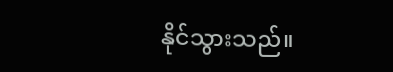နိုင်သွားသည်။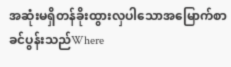အဆုံးမရှိတန်ခိုးထွားလှပါသောအမြောက်စာခင်ပွန်းသည်Where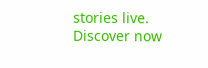stories live. Discover now